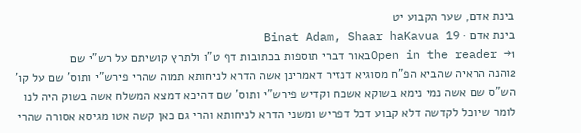בינת אדם, שער הקבוע יט
בינת אדם · Binat Adam, Shaar haKavua 19
Open in the reader →1באור דברי תוספות בכתובות דף ט"ו ולתרץ קושיתם על רש"י שם
2והנה הראיה שהביא הפ"ח מסוגיא דנזיר דאמרינן אשה הדרא לניחותא תמוה שהרי פירש"י ותוס' שם על קו' הש"ס שם אשה נמי נימא בשוקא אשכח וקדיש פירש"י ותוס' שם דהיכא דמצא המשלח אשה בשוק היה לנו לומר שיוכל לקדשה דלא קבוע דכל דפריש ומשני הדרא לניחותא והרי גם כאן קשה אטו מגיסא אסורה שהרי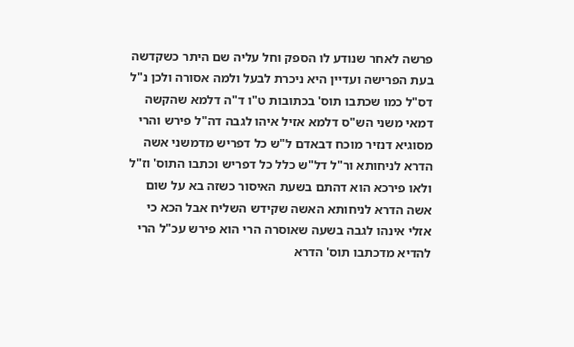פרשה לאחר שנודע לו הספק וחל עליה שם היתר כשקדשה בעת הפרישה ועדיין היא ניכרת לבעל ולמה אסורה ולכן נ"ל דס"ל כמו שכתבו תוס' בכתובות ט"ו ד"ה דלמא שהקשה דמאי משני הש"ס דלמא אזיל איהו לגבה דה"ל פירש והרי מסוגיא דנזיר מוכח דבאדם ל"ש כל דפריש מדמשני אשה הדרא לניחותא ור"ל דל"ש כלל כל דפריש וכתבו התוס' וז"ל ולאו פירכא הוא דהתם בשעת האיסור כשזה בא על שום אשה הדרא לניחותא האשה שקידש השליח אבל הכא כי אזלי אינהו לגבה בשעה שאוסרה הרי הוא פירש עכ"ל הרי להדיא מדכתבו תוס' הדרא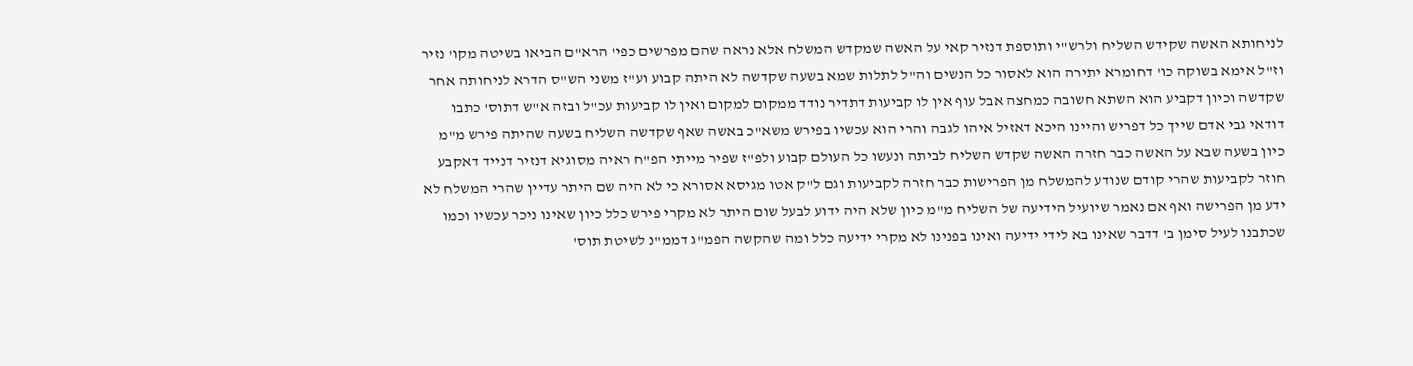לניחותא האשה שקידש השליח ולרש"י ותוספת דנזיר קאי על האשה שמקדש המשלח אלא נראה שהם מפרשים כפי' הרא"ם הביאו בשיטה מקו' נזיר וז"ל אימא בשוקה כו' דחומרא יתירה הוא לאסור כל הנשים וה"ל לתלות שמא בשעה שקדשה לא היתה קבוע וע"ז משני הש"ס הדרא לניחותה אחר שקדשה וכיון דקביע הוא השתא חשובה כמחצה אבל עוף אין לו קביעות דתדיר נודד ממקום למקום ואין לו קביעות עכ"ל ובזה א"ש דתוס' כתבו דודאי גבי אדם שייך כל דפריש והיינו היכא דאזיל איהו לגבה והרי הוא עכשיו בפירש משא"כ באשה שאף שקדשה השליח בשעה שהיתה פירש מ"מ כיון בשעה שבא על האשה כבר חזרה האשה שקדש השליח לביתה ונעשו כל העולם קבוע ולפ"ז שפיר מייתי הפ"ח ראיה מסוגיא דנזיר דנייד דאקבע חוזר לקביעות שהרי קודם שנודע להמשלח מן הפרישות כבר חזרה לקביעות וגם ל"ק אטו מגיסא אסורא כי לא היה שם היתר עדיין שהרי המשלח לא ידע מן הפרישה ואף אם נאמר שיועיל הידיעה של השליח מ"מ כיון שלא היה ידוע לבעל שום היתר לא מקרי פירש כלל כיון שאינו ניכר עכשיו וכמו שכתבנו לעיל סימן ב' דדבר שאינו בא לידי ידיעה ואינו בפנינו לא מקרי ידיעה כלל ומה שהקשה הפמ"ג דממ"נ לשיטת תוס'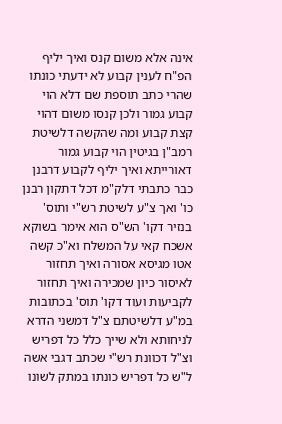אינה אלא משום קנס ואיך יליף הפ"ח לענין קבוע לא ידעתי כונתו שהרי כתב תוספת שם דלא הוי קבוע גמור ולכן קנסו משום דהוי קצת קבוע ומה שהקשה דלשיטת רמב"ן בגיטין הוי קבוע גמור דאורייתא ואיך יליף לקבוע דרבנן כבר כתבתי דלק"מ דכל דתקון רבנן כו' ואך צ"ע לשיטת רש"י ותוס' בנזיר דקו' הש"ס הוא אימר בשוקא אשכח קאי על המשלח וא"כ קשה אטו מגיסא אסורה ואיך תחזור לאיסור כיון שמכירה ואיך תחזור לקביעות ועוד דקו' תוס' בכתובות במ"ע דלשיטתם צ"ל דמשני הדרא לניחותא ולא שייך כלל כל דפריש וצ"ל דכוונת רש"י שכתב דגבי אשה ל"ש כל דפריש כונתו במתק לשונו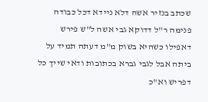שכתב בנזיר אשה דלא ניידא דכל כבודה פנימה ר"ל דדוקא גבי אשה ל"ש פירש דאפילו כשהיא בשוק מ"מ דעתה תמיד על ביתה אבל לגבי גברא בכתובות ודאי שייך כל דפריש וא"כ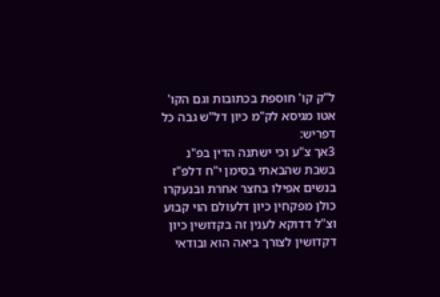ל"ק קו' חוספת בכתובות וגם הקו' אטו מגיסא לק"מ כיון דל"ש גבה כל דפריש:
3אך צ"ע וכי ישתנה הדין בפ"נ בשבת שהבאתי בסימן י"ח דלפ"ז בנשים אפילו בחצר אחרת ובנעקרו כולן מפקחין כיון דלעולם הוי קבוע וצ"ל דדוקא לענין זה בקדושין כיון דקדושין לצורך ביאה הוא ובודאי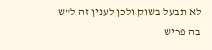לא תבעל בשוק ולכן לענין זה ל"ש בה פריש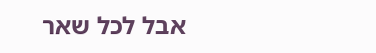אבל לכל שאר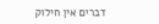דברים אין חילוק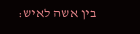בין אשה לאיש: